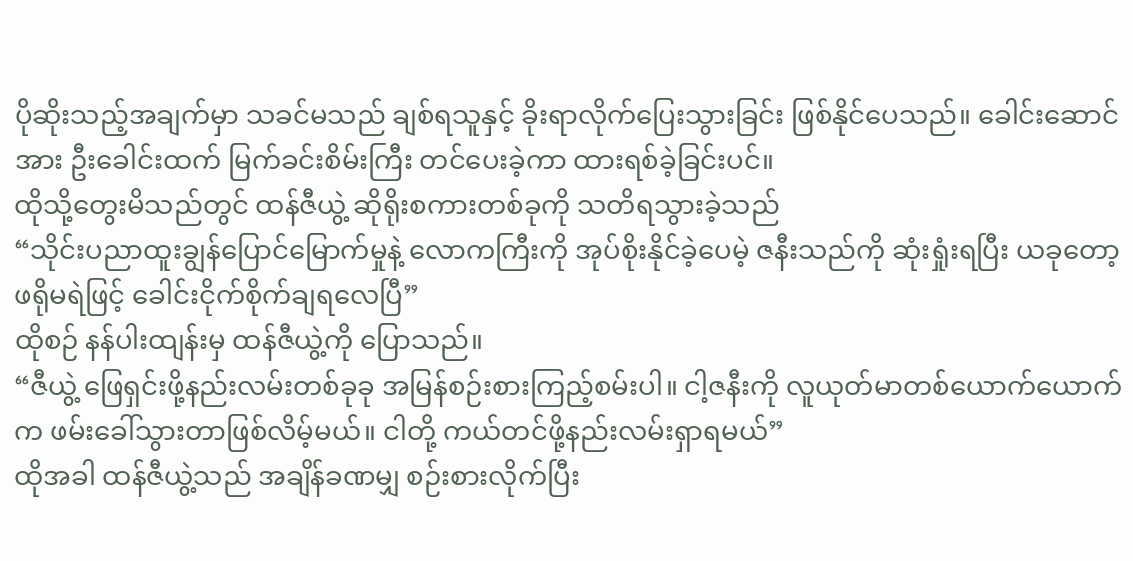ပိုဆိုးသည့်အချက်မှာ သခင်မသည် ချစ်ရသူနှင့် ခိုးရာလိုက်ပြေးသွားခြင်း ဖြစ်နိုင်ပေသည်။ ခေါင်းဆောင်အား ဦးခေါင်းထက် မြက်ခင်းစိမ်းကြီး တင်ပေးခဲ့ကာ ထားရစ်ခဲ့ခြင်းပင်။
ထိုသို့တွေးမိသည်တွင် ထန်ဇီယွဲ့ ဆိုရိုးစကားတစ်ခုကို သတိရသွားခဲ့သည်
“သိုင်းပညာထူးချွန်ပြောင်မြောက်မှုနဲ့ လောကကြီးကို အုပ်စိုးနိုင်ခဲ့ပေမဲ့ ဇနီးသည်ကို ဆုံးရှုံးရပြီး ယခုတော့ ဖရိုမရဲဖြင့် ခေါင်းငိုက်စိုက်ချရလေပြီ”
ထိုစဉ် နန်ပါးထျန်းမှ ထန်ဇီယွဲ့ကို ပြောသည်။
“ဇီယွဲ့ ဖြေရှင်းဖို့နည်းလမ်းတစ်ခုခု အမြန်စဉ်းစားကြည့်စမ်းပါ။ ငါ့ဇနီးကို လူယုတ်မာတစ်ယောက်ယောက်က ဖမ်းခေါ်သွားတာဖြစ်လိမ့်မယ်။ ငါတို့ ကယ်တင်ဖို့နည်းလမ်းရှာရမယ်”
ထိုအခါ ထန်ဇီယွဲ့သည် အချိန်ခဏမျှ စဉ်းစားလိုက်ပြီး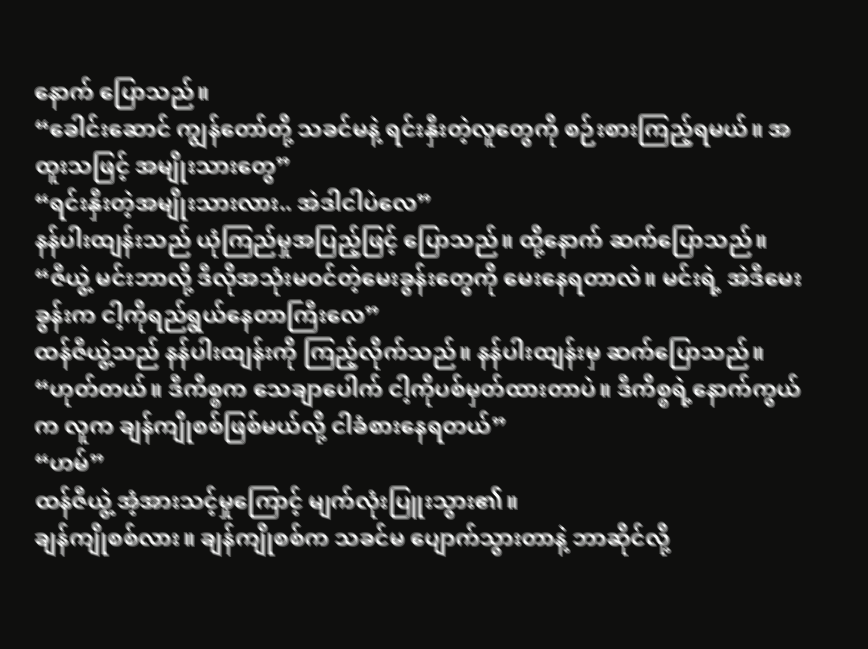နောက် ပြောသည်။
“ခေါင်းဆောင် ကျွန်တော်တို့ သခင်မနဲ့ ရင်းနှီးတဲ့လူတွေကို စဉ်းစားကြည့်ရမယ်။ အထူးသဖြင့် အမျိုးသားတွေ”
“ရင်းနှီးတဲ့အမျိုးသားလား.. အဲဒါငါပဲလေ”
နန်ပါးထျန်းသည် ယုံကြည်မှုအပြည့်ဖြင့် ပြောသည်။ ထို့နောက် ဆက်ပြောသည်။
“ဇီယွဲ့ မင်းဘာလို့ ဒီလိုအသုံးမဝင်တဲ့မေးခွန်းတွေကို မေးနေရတာလဲ။ မင်းရဲ့ အဲဒီမေးခွန်းက ငါ့ကိုရည်ရွယ်နေတာကြီးလေ”
ထန်ဇီယွဲ့သည် နန်ပါးထျန်းကို ကြည့်လိုက်သည်။ နန်ပါးထျန်းမှ ဆက်ပြောသည်။
“ဟုတ်တယ်။ ဒီကိစ္စက သေချာပေါက် ငါ့ကိုပစ်မှတ်ထားတာပဲ။ ဒီကိစ္စရဲ့နောက်ကွယ်က လူက ချန်ကျိုစစ်ဖြစ်မယ်လို့ ငါခံစားနေရတယ်”
“ဟမ်”
ထန်ဇီယွဲ့ အံ့အားသင့်မှုကြောင့် မျက်လုံးပြူးသွား၏။
ချန်ကျိုစစ်လား။ ချန်ကျိုစစ်က သခင်မ ပျောက်သွားတာနဲ့ ဘာဆိုင်လို့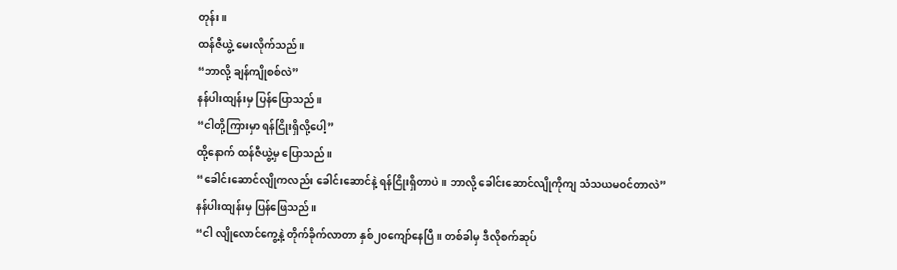တုန်း။
ထန်ဇီယွဲ့ မေးလိုက်သည်။
“ဘာလို့ ချန်ကျိုစစ်လဲ”
နန်ပါးထျန်းမှ ပြန်ပြောသည်။
“ငါတို့ကြားမှာ ရန်ငြိုးရှိလို့ပေါ့”
ထို့နောက် ထန်ဇီယွဲ့မှ ပြောသည်။
“ခေါင်းဆောင်လျိုကလည်း ခေါင်းဆောင်နဲ့ ရန်ငြိုးရှိတာပဲ။ ဘာလို့ ခေါင်းဆောင်လျိုကိုကျ သံသယမဝင်တာလဲ”
နန်ပါးထျန်းမှ ပြန်ဖြေသည်။
“ငါ လျိုလောင်ကွေ့နဲ့ တိုက်ခိုက်လာတာ နှစ်၂၀ကျော်နေပြီ။ တစ်ခါမှ ဒီလိုစက်ဆုပ်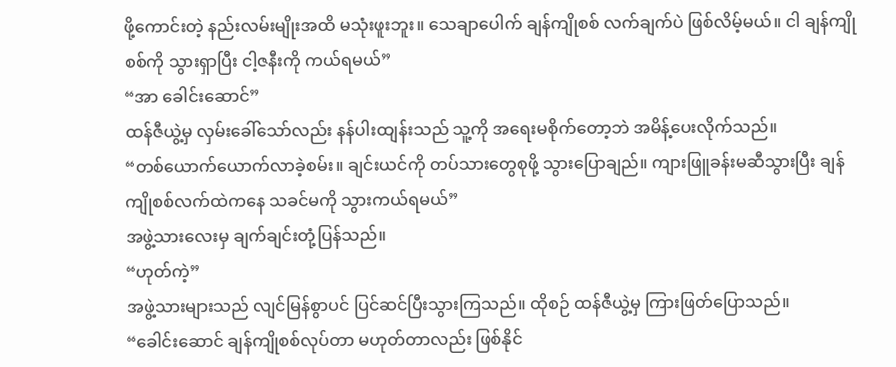ဖို့ကောင်းတဲ့ နည်းလမ်းမျိုးအထိ မသုံးဖူးဘူး။ သေချာပေါက် ချန်ကျိုစစ် လက်ချက်ပဲ ဖြစ်လိမ့်မယ်။ ငါ ချန်ကျိုစစ်ကို သွားရှာပြီး ငါ့ဇနီးကို ကယ်ရမယ်”
“အာ ခေါင်းဆောင်”
ထန်ဇီယွဲ့မှ လှမ်းခေါ်သော်လည်း နန်ပါးထျန်းသည် သူ့ကို အရေးမစိုက်တော့ဘဲ အမိန့်ပေးလိုက်သည်။
“တစ်ယောက်ယောက်လာခဲ့စမ်း။ ချင်းယင်ကို တပ်သားတွေစုဖို့ သွားပြောချည်။ ကျားဖြူခန်းမဆီသွားပြီး ချန်ကျိုစစ်လက်ထဲကနေ သခင်မကို သွားကယ်ရမယ်”
အဖွဲ့သားလေးမှ ချက်ချင်းတုံ့ပြန်သည်။
“ဟုတ်ကဲ့”
အဖွဲ့သားများသည် လျင်မြန်စွာပင် ပြင်ဆင်ပြီးသွားကြသည်။ ထိုစဉ် ထန်ဇီယွဲ့မှ ကြားဖြတ်ပြောသည်။
“ခေါင်းဆောင် ချန်ကျိုစစ်လုပ်တာ မဟုတ်တာလည်း ဖြစ်နိုင်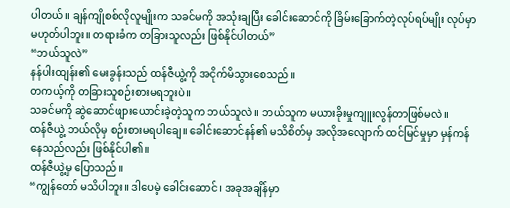ပါတယ်။ ချန်ကျိုစစ်လိုလူမျိုးက သခင်မကို အသုံးချပြီး ခေါင်းဆောင်ကို ခြိမ်းခြောက်တဲ့လုပ်ရပ်မျိုး လုပ်မှာ မဟုတ်ပါဘူး။ တရားခံက တခြားသူလည်း ဖြစ်နိုင်ပါတယ်”
“ဘယ်သူလဲ”
နန်ပါးထျန်း၏ မေးခွန်းသည် ထန်ဇီယွဲ့ကို အငိုက်မိသွားစေသည်။
တကယ့်ကို တခြားသူစဉ်းစားမရဘူးပဲ။
သခင်မကို ဆွဲဆောင်ဖျားယောင်းခဲ့တဲ့သူက ဘယ်သူလဲ။ ဘယ်သူက မယားခိုးမှုကျူးလွန်တာဖြစ်မလဲ။
ထန်ဇီယွဲ့ ဘယ်လိုမှ စဉ်းစားမရပါချေ။ ခေါင်းဆောင်နန်၏ မသိစိတ်မှ အလိုအလျောက် ထင်မြင်မှုမှာ မှန်ကန်နေသည်လည်း ဖြစ်နိုင်ပါ၏။
ထန်ဇီယွဲ့မှ ပြောသည်။
“ကျွန်တော် မသိပါဘူး။ ဒါပေမဲ့ ခေါင်းဆောင်၊ အခုအချိန်မှာ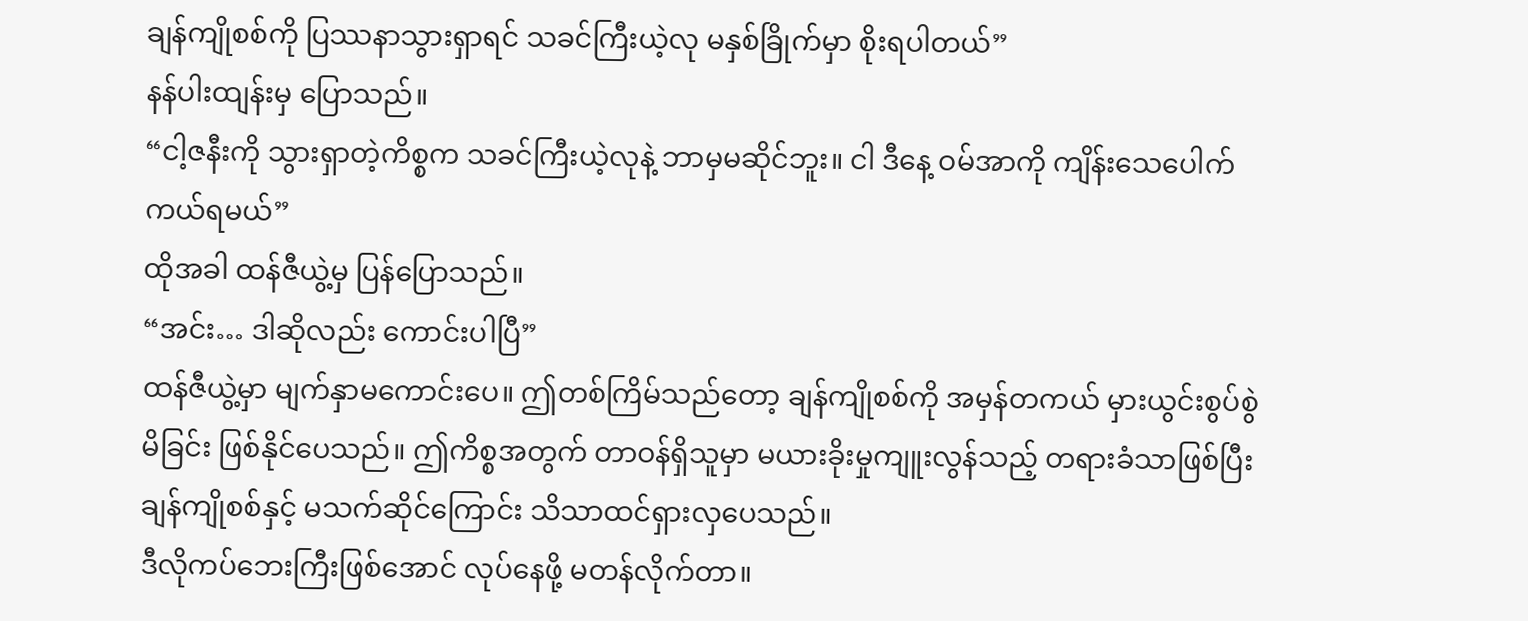ချန်ကျိုစစ်ကို ပြဿနာသွားရှာရင် သခင်ကြီးယဲ့လု မနှစ်ခြိုက်မှာ စိုးရပါတယ်”
နန်ပါးထျန်းမှ ပြောသည်။
“ငါ့ဇနီးကို သွားရှာတဲ့ကိစ္စက သခင်ကြီးယဲ့လုနဲ့ ဘာမှမဆိုင်ဘူး။ ငါ ဒီနေ့ ဝမ်အာကို ကျိန်းသေပေါက် ကယ်ရမယ်”
ထိုအခါ ထန်ဇီယွဲ့မှ ပြန်ပြောသည်။
“အင်း… ဒါဆိုလည်း ကောင်းပါပြီ”
ထန်ဇီယွဲ့မှာ မျက်နှာမကောင်းပေ။ ဤတစ်ကြိမ်သည်တော့ ချန်ကျိုစစ်ကို အမှန်တကယ် မှားယွင်းစွပ်စွဲမိခြင်း ဖြစ်နိုင်ပေသည်။ ဤကိစ္စအတွက် တာဝန်ရှိသူမှာ မယားခိုးမှုကျူးလွန်သည့် တရားခံသာဖြစ်ပြီး ချန်ကျိုစစ်နှင့် မသက်ဆိုင်ကြောင်း သိသာထင်ရှားလှပေသည်။
ဒီလိုကပ်ဘေးကြီးဖြစ်အောင် လုပ်နေဖို့ မတန်လိုက်တာ။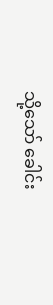သို့သော် ခေါင်း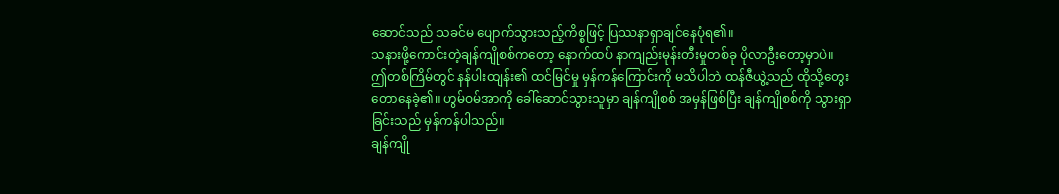ဆောင်သည် သခင်မ ပျောက်သွားသည့်ကိစ္စဖြင့် ပြဿနာရှာချင်နေပုံရ၏။
သနားဖို့ကောင်းတဲ့ချန်ကျိုစစ်ကတော့ နောက်ထပ် နာကျည်းမုန်းတီးမှုတစ်ခု ပိုလာဦးတော့မှာပဲ။
ဤတစ်ကြိမ်တွင် နန်ပါးထျန်း၏ ထင်မြင်မှု မှန်ကန်ကြောင်းကို မသိပါဘဲ ထန်ဇီယွဲ့သည် ထိုသို့တွေးတောနေခဲ့၏။ ဟွမ်ဝမ်အာကို ခေါ်ဆောင်သွားသူမှာ ချန်ကျိုစစ် အမှန်ဖြစ်ပြီး ချန်ကျိုစစ်ကို သွားရှာခြင်းသည် မှန်ကန်ပါသည်။
ချန်ကျို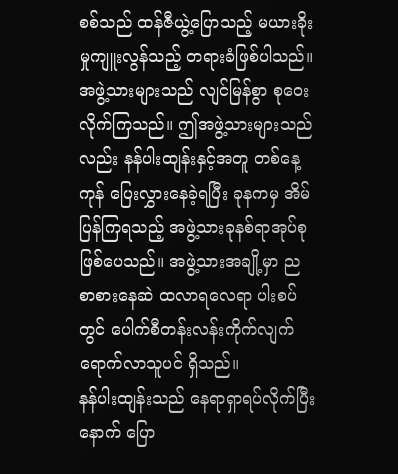စစ်သည် ထန်ဇီယွဲ့ပြောသည့် မယားခိုးမှုကျူးလွန်သည့် တရားခံဖြစ်ပါသည်။
အဖွဲ့သားများသည် လျင်မြန်စွာ စုဝေးလိုက်ကြသည်။ ဤအဖွဲ့သားများသည်လည်း နန်ပါးထျန်းနှင့်အတူ တစ်နေ့ကုန် ပြေးလွှားနေခဲ့ရပြီး ခုနကမှ အိမ်ပြန်ကြရသည့် အဖွဲ့သားခုနစ်ရာအုပ်စု ဖြစ်ပေသည်။ အဖွဲ့သားအချို့မှာ ညစာစားနေဆဲ ထလာရလေရာ ပါးစပ်တွင် ပေါက်စီတန်းလန်းကိုက်လျက် ရောက်လာသူပင် ရှိသည်။
နန်ပါးထျန်းသည် နေရာရှာရပ်လိုက်ပြီးနောက် ပြော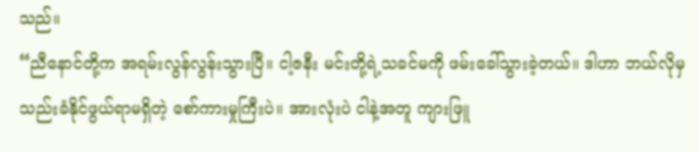သည်။
“ညီနောင်တို့က အရမ်းလွန်လွန်းသွားပြီ။ ငါ့ဇနီး မင်းတို့ရဲ့သခင်မကို ဖမ်းခေါ်သွားခဲ့တယ်။ ဒါဟာ ဘယ်လိုမှ သည်းခံနိုင်ဖွယ်ရာမရှိတဲ့ စော်ကားမှုကြီးပဲ။ အားလုံးပဲ ငါနဲ့အတူ ကျားဖြူ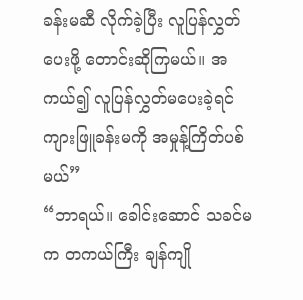ခန်းမဆီ လိုက်ခဲ့ပြီး လူပြန်လွှတ်ပေးဖို့ တောင်းဆိုကြမယ်။ အကယ်၍ လူပြန်လွှတ်မပေးခဲ့ရင် ကျားဖြူခန်းမကို အမှုန့်ကြိတ်ပစ်မယ်”
“ဘာရယ်။ ခေါင်းဆောင် သခင်မက တကယ်ကြီး ချန်ကျို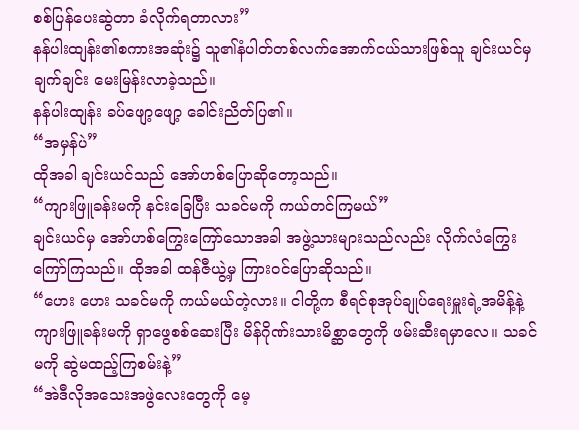စစ်ပြန်ပေးဆွဲတာ ခံလိုက်ရတာလား”
နန်ပါးထျန်း၏စကားအဆုံး၌ သူ၏နံပါတ်တစ်လက်အောက်ငယ်သားဖြစ်သူ ချင်းယင်မှ ချက်ချင်း မေးမြန်းလာခဲ့သည်။
နန်ပါးထျန်း ခပ်ဖျော့ဖျော့ ခေါင်းညိတ်ပြ၏။
“အမှန်ပဲ”
ထိုအခါ ချင်းယင်သည် အော်ဟစ်ပြောဆိုတော့သည်။
“ကျားဖြူခန်းမကို နင်းခြေပြီး သခင်မကို ကယ်တင်ကြမယ်”
ချင်းယင်မှ အော်ဟစ်ကြွေးကြော်သောအခါ အဖွဲ့သားများသည်လည်း လိုက်လံကြွေးကြော်ကြသည်။ ထိုအခါ ထန်ဇီယွဲ့မှ ကြားဝင်ပြောဆိုသည်။
“ဟေး ဟေး သခင်မကို ကယ်မယ်တဲ့လား။ ငါတို့က စီရင်စုအုပ်ချုပ်ရေးမှူးရဲ့အမိန့်နဲ့ ကျားဖြူခန်းမကို ရှာဖွေစစ်ဆေးပြီး မိန်ဂိုဏ်းသားမိစ္ဆာတွေကို ဖမ်းဆီးရမှာလေ။ သခင်မကို ဆွဲမထည့်ကြစမ်းနဲ့”
“အဲဒီလိုအသေးအဖွဲလေးတွေကို မေ့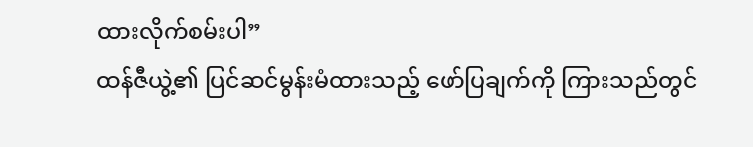ထားလိုက်စမ်းပါ”
ထန်ဇီယွဲ့၏ ပြင်ဆင်မွန်းမံထားသည့် ဖော်ပြချက်ကို ကြားသည်တွင်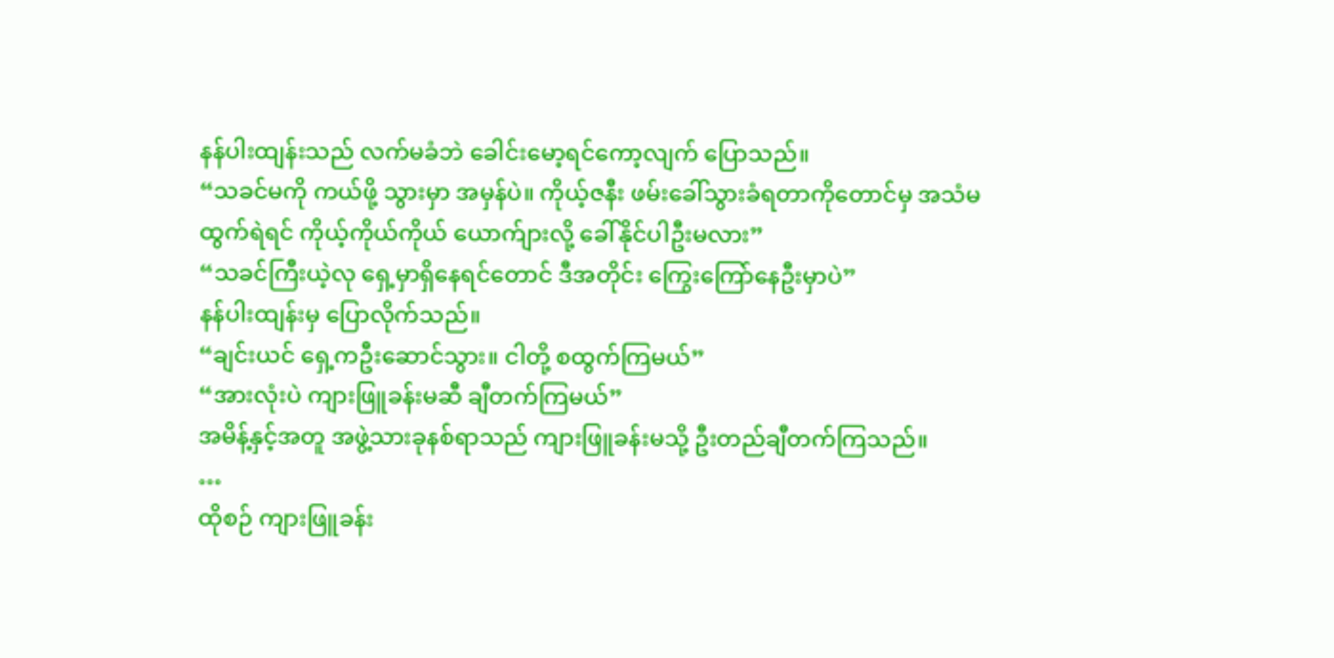နန်ပါးထျန်းသည် လက်မခံဘဲ ခေါင်းမော့ရင်ကော့လျက် ပြောသည်။
“သခင်မကို ကယ်ဖို့ သွားမှာ အမှန်ပဲ။ ကိုယ့်ဇနီး ဖမ်းခေါ်သွားခံရတာကိုတောင်မှ အသံမထွက်ရဲရင် ကိုယ့်ကိုယ်ကိုယ် ယောက်ျားလို့ ခေါ်နိုင်ပါဦးမလား”
“သခင်ကြီးယဲ့လု ရှေ့မှာရှိနေရင်တောင် ဒီအတိုင်း ကြွေးကြော်နေဦးမှာပဲ”
နန်ပါးထျန်းမှ ပြောလိုက်သည်။
“ချင်းယင် ရှေ့ကဦးဆောင်သွား။ ငါတို့ စထွက်ကြမယ်”
“အားလုံးပဲ ကျားဖြူခန်းမဆီ ချီတက်ကြမယ်”
အမိန့်နှင့်အတူ အဖွဲ့သားခုနစ်ရာသည် ကျားဖြူခန်းမသို့ ဦးတည်ချီတက်ကြသည်။
…
ထိုစဉ် ကျားဖြူခန်း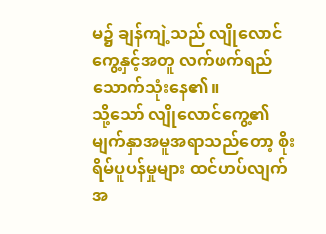မ၌ ချန်ကျဲ့သည် လျိုလောင်ကွေ့နှင့်အတူ လက်ဖက်ရည်သောက်သုံးနေ၏။
သို့သော် လျိုလောင်ကွေ့၏ မျက်နှာအမူအရာသည်တော့ စိုးရိမ်ပူပန်မှုများ ထင်ဟပ်လျက် အ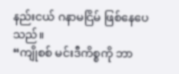နည်းငယ် ဂနာမငြိမ် ဖြစ်နေပေသည်။
“ကျိုစစ် မင်းဒီကိစ္စကို ဘာ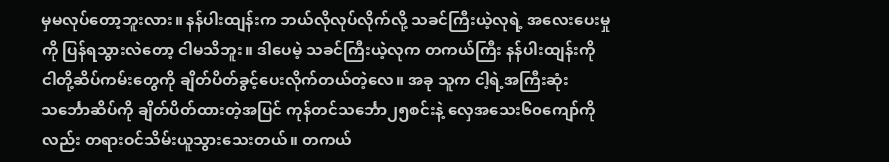မှမလုပ်တော့ဘူးလား။ နန်ပါးထျန်းက ဘယ်လိုလုပ်လိုက်လို့ သခင်ကြီးယဲ့လုရဲ့ အလေးပေးမှုကို ပြန်ရသွားလဲတော့ ငါမသိဘူး။ ဒါပေမဲ့ သခင်ကြီးယဲ့လုက တကယ်ကြီး နန်ပါးထျန်းကို ငါတို့ဆိပ်ကမ်းတွေကို ချိတ်ပိတ်ခွင့်ပေးလိုက်တယ်တဲ့လေ။ အခု သူက ငါ့ရဲ့အကြီးဆုံးသင်္ဘောဆိပ်ကို ချိတ်ပိတ်ထားတဲ့အပြင် ကုန်တင်သင်္ဘော၂၅စင်းနဲ့ လှေအသေး၆၀ကျော်ကိုလည်း တရားဝင်သိမ်းယူသွားသေးတယ်။ တကယ်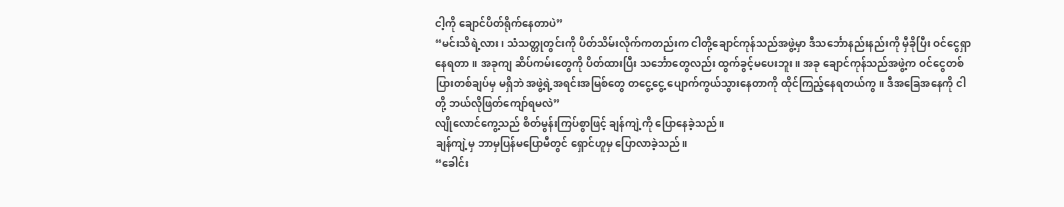ငါ့ကို ချောင်ပိတ်ရိုက်နေတာပဲ”
“မင်းသိရဲ့လား၊ သံသတ္တုတွင်းကို ပိတ်သိမ်းလိုက်ကတည်းက ငါတို့ချောင်ကုန်သည်အဖွဲ့မှာ ဒီသင်္ဘောနည်းနည်းကို မှီခိုပြီး ဝင်ငွေရှာနေရတာ။ အခုကျ ဆိပ်ကမ်းတွေကို ပိတ်ထားပြီး သင်္ဘောတွေလည်း ထွက်ခွင့်မပေးဘူး။ အခု ချောင်ကုန်သည်အဖွဲ့က ဝင်ငွေတစ်ပြားတစ်ချပ်မှ မရှိဘဲ အဖွဲ့ရဲ့အရင်းအမြစ်တွေ တငွေ့ငွေ့ ပျောက်ကွယ်သွားနေတာကို ထိုင်ကြည့်နေရတယ်ကွ။ ဒီအခြေအနေကို ငါတို့ ဘယ်လိုဖြတ်ကျော်ရမလဲ”
လျိုလောင်ကွေ့သည် စိတ်မွန်းကြပ်စွာဖြင့် ချန်ကျဲ့ကို ပြောနေခဲ့သည်။
ချန်ကျဲ့မှ ဘာမှပြန်မပြောမီတွင် ရှောင်ဟူမှ ပြောလာခဲ့သည်။
“ခေါင်း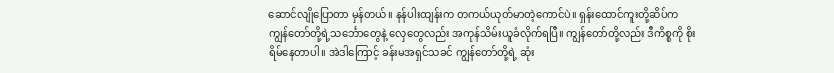ဆောင်လျိုပြောတာ မှန်တယ်။ နန်ပါးထျန်းက တကယ်ယုတ်မာတဲ့ကောင်ပဲ။ ရှန်းထောင်ကူးတို့ဆိပ်က ကျွန်တော်တို့ရဲ့သင်္ဘောတွေနဲ့ လှေတွေလည်း အကုန်သိမ်းယူခံလိုက်ရပြီ။ ကျွန်တော်တို့လည်း ဒီကိစ္စကို စိုးရိမ်နေတာပါ။ အဲဒါကြောင့် ခန်းမအရှင်သခင် ကျွန်တော်တို့ရဲ့ ဆုံး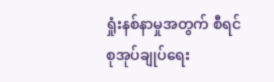ရှုံးနစ်နာမှုအတွက် စီရင်စုအုပ်ချုပ်ရေး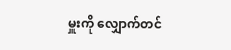မှူးကို လျှောက်တင်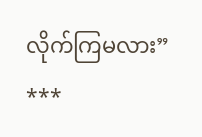လိုက်ကြမလား”
***